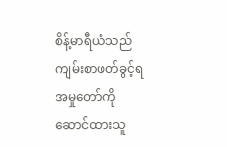စိန့်မာရီယံသည် ကျမ်းစာဖတ်ခွင့်ရ အမှုတော်ကို ဆောင်ထားသူ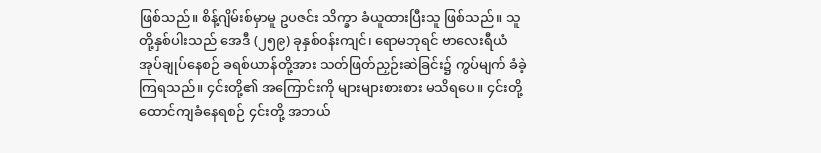ဖြစ်သည်။ စိန့်ဂျိမ်းစ်မှာမူ ဥပဇင်း သိက္ခာ ခံယူထားပြီးသူ ဖြစ်သည်။ သူတို့နှစ်ပါးသည် အေဒီ (၂၅၉) ခုနှစ်၀န်းကျင်၊ ရောမဘုရင် ဗာလေးရီယံ အုပ်ချုပ်နေစဉ် ခရစ်ယာန်တို့အား သတ်ဖြတ်ညှဉ်းဆဲခြင်း၌ ကွပ်မျက် ခံခဲ့ကြရသည်။ ၄င်းတို့၏ အကြောင်းကို များများစားစား မသိရပေ။ ၄င်းတို့ ထောင်ကျခံနေရစဉ် ၄င်းတို့ အဘယ်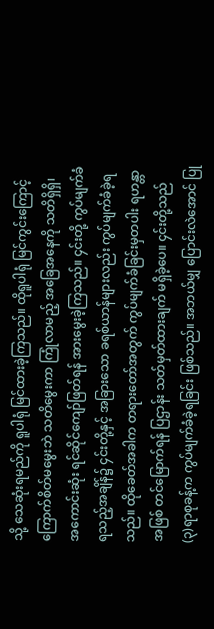သို့ သေဆုံးရမည်ကို ရူပါရုံ မြင်ထားခဲ့ကြသည်။ ထိုရူပါရုံ မြင်ကွင်းကြောင့် ကြောက်စိတ်မမွေးဘဲ သတိမွေးကာ ကြုံလာမည့် အခြေအနေကို သတိရှိရှိ၊ အကောင်းဆုံး ရင်ဆိုင်ကျော်ဖြတ်ရန် အားမွေးခဲ့ကြသည်။ ၄င်းတို့ ကွပ်မျက်ခံရသည့်အချိန်၌ ၄င်းတို့နှင့် အခြားသော ခရစ်ယာန်များလည်း ကွပ်မျက်ခံခဲ့ရသည်။ ထိုခေတ်အခါက တရားတော်အတွက် ကွပ်မျက်ခံခြင်းမှတပါး ရဟန္တာအဖြစ် တင်မြောက်ရန် ပြဌာန်း သတ်မှတ်ထားချက် မရှိခဲ့ပေ။ ၄င်းတို့သည် (၃)ရာစုခန့်က ကွပ်မျက်ခံခဲ့ရခြင်း ဖြစ်သည်။ အဘယ်မျှ ပြောင်းလဲအောင် ပြု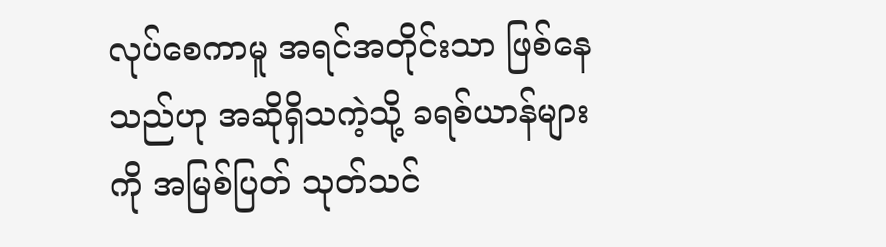လုပ်စေကာမူ အရင်အတိုင်းသာ ဖြစ်နေသည်ဟု အဆိုရှိသကဲ့သို့ ခရစ်ယာန်များကို အမြစ်ပြတ် သုတ်သင်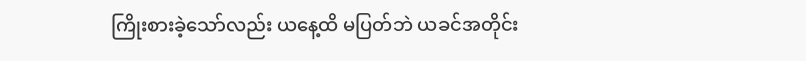ကြိုးစားခဲ့သော်လည်း ယနေ့ထိ မပြတ်ဘဲ ယခင်အတိုင်း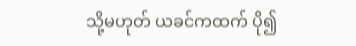သို့မဟုတ် ယခင်ကထက် ပို၍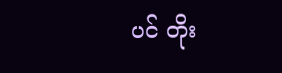ပင် တိုး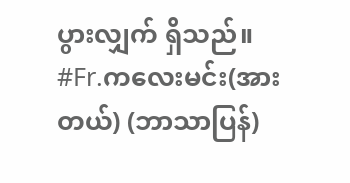ပွားလျှက် ရှိသည်။
#Fr.ကလေးမင်း(အားတယ်) (ဘာသာပြန်)